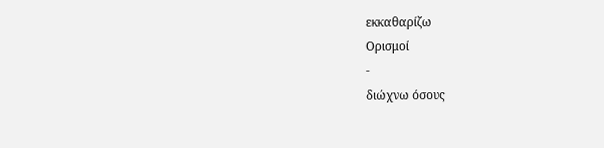εκκαθαρίζω
Ορισμοί
-
διώχνω όσους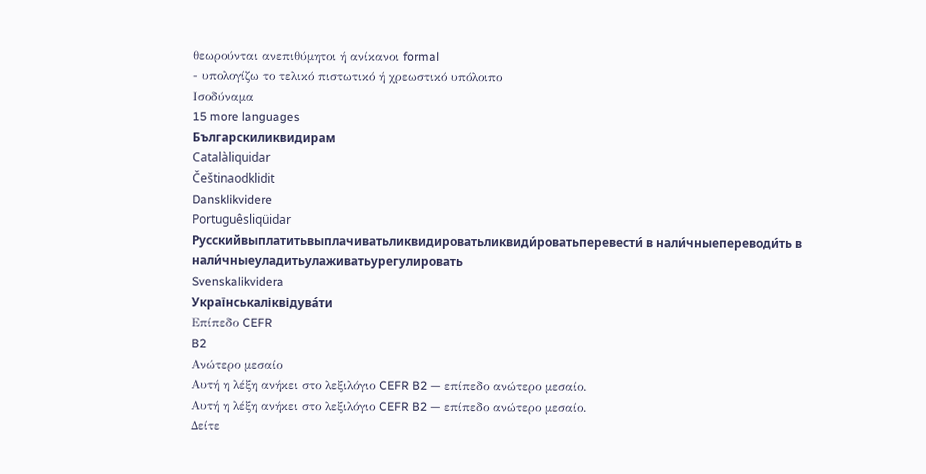θεωρούνται ανεπιθύμητοι ή ανίκανοι formal
- υπολογίζω το τελικό πιστωτικό ή χρεωστικό υπόλοιπο
Ισοδύναμα
15 more languages
Българскиликвидирам
Catalàliquidar
Češtinaodklidit
Dansklikvidere
Portuguêsliqüidar
Русскийвыплатитьвыплачиватьликвидироватьликвиди́роватьперевести́ в нали́чныепереводи́ть в нали́чныеуладитьулаживатьурегулировать
Svenskalikvidera
Українськаліквідува́ти
Επίπεδο CEFR
B2
Ανώτερο μεσαίο
Αυτή η λέξη ανήκει στο λεξιλόγιο CEFR B2 — επίπεδο ανώτερο μεσαίο.
Αυτή η λέξη ανήκει στο λεξιλόγιο CEFR B2 — επίπεδο ανώτερο μεσαίο.
Δείτε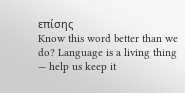επίσης
Know this word better than we do? Language is a living thing — help us keep it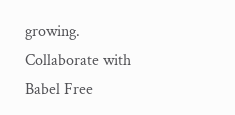growing. Collaborate with Babel Free